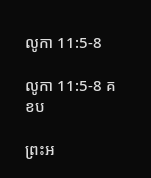លូកា 11:5-8

លូកា 11:5-8 គខប

ព្រះអ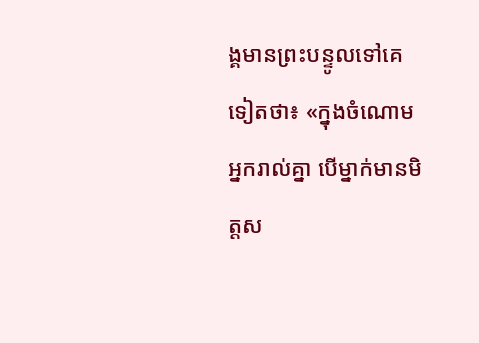ង្គមានព្រះ‌បន្ទូលទៅគេទៀតថា៖ «ក្នុងចំណោមអ្នករាល់គ្នា បើម្នាក់មានមិត្តស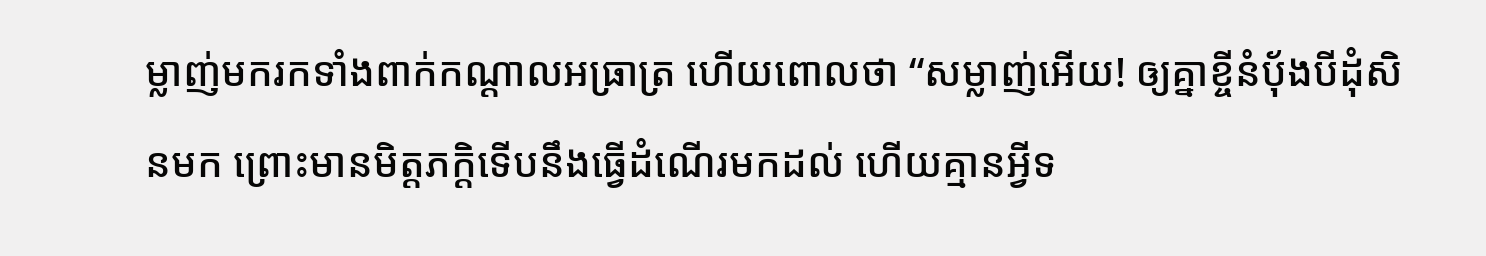ម្លាញ់មករកទាំងពាក់កណ្ដាលអធ្រាត្រ ហើយពោលថា “សម្លាញ់អើយ! ឲ្យគ្នាខ្ចីនំប៉័ងបីដុំសិនមក ព្រោះមានមិត្ត‌ភក្ដិទើបនឹងធ្វើដំណើរមកដល់ ហើយគ្មានអ្វីទ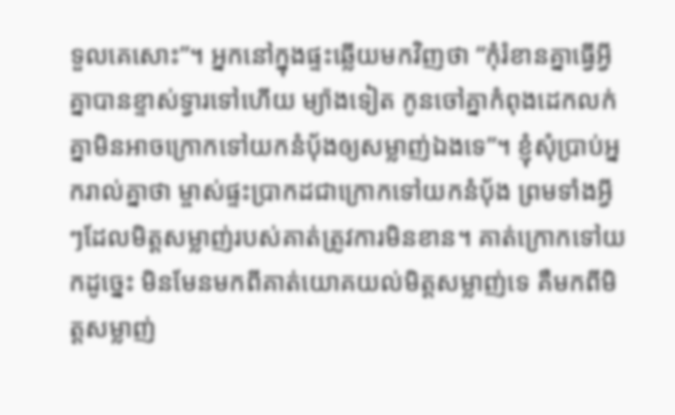ទួលគេសោះ”។ អ្នកនៅក្នុងផ្ទះឆ្លើយមកវិញថា “កុំរំខានគ្នាធ្វើអ្វី គ្នាបានខ្ទាស់ទ្វារទៅហើយ ម្យ៉ាងទៀត កូនចៅគ្នាកំពុងដេកលក់ គ្នាមិនអាចក្រោកទៅយកនំប៉័ងឲ្យសម្លាញ់ឯងទេ”។ ខ្ញុំសុំប្រាប់អ្នករាល់គ្នាថា ម្ចាស់ផ្ទះប្រាកដជាក្រោកទៅយកនំប៉័ង ព្រមទាំងអ្វីៗដែលមិត្តសម្លាញ់របស់គាត់ត្រូវការមិនខាន។ គាត់ក្រោកទៅយកដូច្នេះ មិនមែនមកពីគាត់យោគ‌យល់មិត្តសម្លាញ់ទេ គឺមកពីមិត្តសម្លាញ់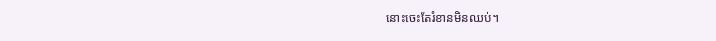នោះចេះតែរំខានមិនឈប់។